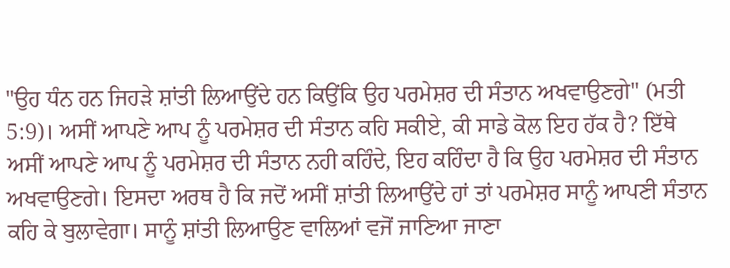"ਉਹ ਧੰਨ ਹਨ ਜਿਹੜੇ ਸ਼ਾਂਤੀ ਲਿਆਉਂਦੇ ਹਨ ਕਿਉਂਕਿ ਉਹ ਪਰਮੇਸ਼ਰ ਦੀ ਸੰਤਾਨ ਅਖਵਾਉਣਗੇ" (ਮਤੀ 5:9)। ਅਸੀਂ ਆਪਣੇ ਆਪ ਨੂੰ ਪਰਮੇਸ਼ਰ ਦੀ ਸੰਤਾਨ ਕਹਿ ਸਕੀਏ, ਕੀ ਸਾਡੇ ਕੋਲ ਇਹ ਹੱਕ ਹੈ? ਇੱਥੇ ਅਸੀਂ ਆਪਣੇ ਆਪ ਨੂੰ ਪਰਮੇਸ਼ਰ ਦੀ ਸੰਤਾਨ ਨਹੀ ਕਹਿੰਦੇ, ਇਹ ਕਹਿੰਦਾ ਹੈ ਕਿ ਉਹ ਪਰਮੇਸ਼ਰ ਦੀ ਸੰਤਾਨ ਅਖਵਾਉਣਗੇ। ਇਸਦਾ ਅਰਥ ਹੈ ਕਿ ਜਦੋਂ ਅਸੀਂ ਸ਼ਾਂਤੀ ਲਿਆਉਂਦੇ ਹਾਂ ਤਾਂ ਪਰਮੇਸ਼ਰ ਸਾਨੂੰ ਆਪਣੀ ਸੰਤਾਨ ਕਹਿ ਕੇ ਬੁਲਾਵੇਗਾ। ਸਾਨੂੰ ਸ਼ਾਂਤੀ ਲਿਆਉਣ ਵਾਲਿਆਂ ਵਜੋਂ ਜਾਣਿਆ ਜਾਣਾ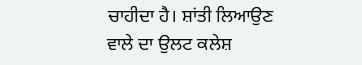ਚਾਹੀਦਾ ਹੈ। ਸ਼ਾਂਤੀ ਲਿਆਉਣ ਵਾਲੇ ਦਾ ਉਲਟ ਕਲੇਸ਼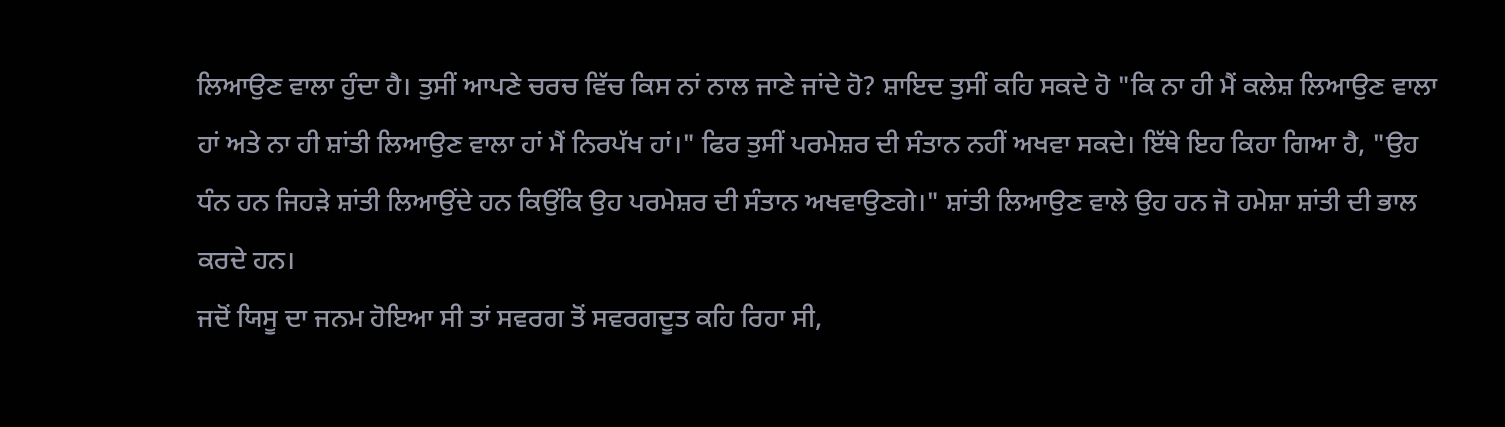ਲਿਆਉਣ ਵਾਲਾ ਹੁੰਦਾ ਹੈ। ਤੁਸੀਂ ਆਪਣੇ ਚਰਚ ਵਿੱਚ ਕਿਸ ਨਾਂ ਨਾਲ ਜਾਣੇ ਜਾਂਦੇ ਹੋ? ਸ਼ਾਇਦ ਤੁਸੀਂ ਕਹਿ ਸਕਦੇ ਹੋ "ਕਿ ਨਾ ਹੀ ਮੈਂ ਕਲੇਸ਼ ਲਿਆਉਣ ਵਾਲਾ ਹਾਂ ਅਤੇ ਨਾ ਹੀ ਸ਼ਾਂਤੀ ਲਿਆਉਣ ਵਾਲਾ ਹਾਂ ਮੈਂ ਨਿਰਪੱਖ ਹਾਂ।" ਫਿਰ ਤੁਸੀਂ ਪਰਮੇਸ਼ਰ ਦੀ ਸੰਤਾਨ ਨਹੀਂ ਅਖਵਾ ਸਕਦੇ। ਇੱਥੇ ਇਹ ਕਿਹਾ ਗਿਆ ਹੈ, "ਉਹ ਧੰਨ ਹਨ ਜਿਹੜੇ ਸ਼ਾਂਤੀ ਲਿਆਉਂਦੇ ਹਨ ਕਿਉਂਕਿ ਉਹ ਪਰਮੇਸ਼ਰ ਦੀ ਸੰਤਾਨ ਅਖਵਾਉਣਗੇ।" ਸ਼ਾਂਤੀ ਲਿਆਉਣ ਵਾਲੇ ਉਹ ਹਨ ਜੋ ਹਮੇਸ਼ਾ ਸ਼ਾਂਤੀ ਦੀ ਭਾਲ ਕਰਦੇ ਹਨ।
ਜਦੋਂ ਯਿਸੂ ਦਾ ਜਨਮ ਹੋਇਆ ਸੀ ਤਾਂ ਸਵਰਗ ਤੋਂ ਸਵਰਗਦੂਤ ਕਹਿ ਰਿਹਾ ਸੀ,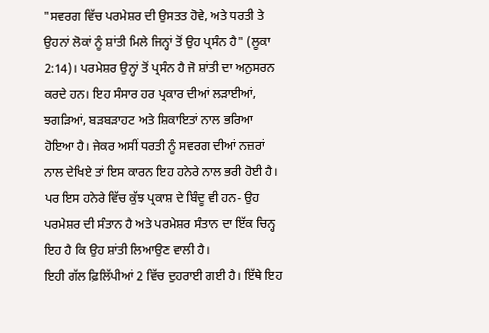"ਸਵਰਗ ਵਿੱਚ ਪਰਮੇਸ਼ਰ ਦੀ ਉਸਤਤ ਹੋਵੇ, ਅਤੇ ਧਰਤੀ ਤੇ ਉਹਨਾਂ ਲੋਕਾਂ ਨੂੰ ਸ਼ਾਂਤੀ ਮਿਲੇ ਜਿਨ੍ਹਾਂ ਤੋਂ ਉਹ ਪ੍ਰਸੰਨ ਹੈ" (ਲੂਕਾ 2:14)। ਪਰਮੇਸ਼ਰ ਉਨ੍ਹਾਂ ਤੋਂ ਪ੍ਰਸੰਨ ਹੈ ਜੋ ਸ਼ਾਂਤੀ ਦਾ ਅਨੁਸਰਨ ਕਰਦੇ ਹਨ। ਇਹ ਸੰਸਾਰ ਹਰ ਪ੍ਰਕਾਰ ਦੀਆਂ ਲੜਾਈਆਂ, ਝਗੜਿਆਂ, ਬੜਬੜਾਹਟ ਅਤੇ ਸ਼ਿਕਾਇਤਾਂ ਨਾਲ ਭਰਿਆ ਹੋਇਆ ਹੈ। ਜੇਕਰ ਅਸੀਂ ਧਰਤੀ ਨੂੰ ਸਵਰਗ ਦੀਆਂ ਨਜ਼ਰਾਂ ਨਾਲ ਦੇਖਿਏ ਤਾਂ ਇਸ ਕਾਰਨ ਇਹ ਹਨੇਰੇ ਨਾਲ ਭਰੀ ਹੋਈ ਹੈ। ਪਰ ਇਸ ਹਨੇਰੇ ਵਿੱਚ ਕੁੱਝ ਪ੍ਰਕਾਸ਼ ਦੇ ਬਿੰਦੂ ਵੀ ਹਨ- ਉਹ ਪਰਮੇਸ਼ਰ ਦੀ ਸੰਤਾਨ ਹੈ ਅਤੇ ਪਰਮੇਸ਼ਰ ਸੰਤਾਨ ਦਾ ਇੱਕ ਚਿਨ੍ਹ ਇਹ ਹੈ ਕਿ ਉਹ ਸ਼ਾਂਤੀ ਲਿਆਉਣ ਵਾਲੀ ਹੈ।
ਇਹੀ ਗੱਲ ਫ਼ਿਲਿੱਪੀਆਂ 2 ਵਿੱਚ ਦੁਹਰਾਈ ਗਈ ਹੈ। ਇੱਥੇ ਇਹ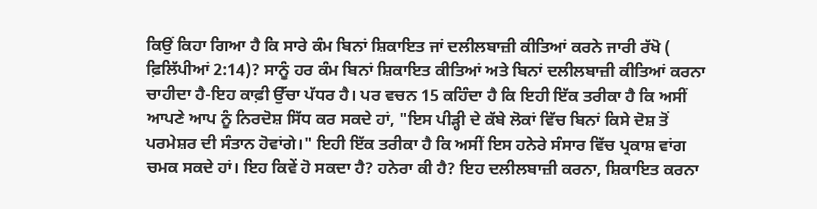ਕਿਉਂ ਕਿਹਾ ਗਿਆ ਹੈ ਕਿ ਸਾਰੇ ਕੰਮ ਬਿਨਾਂ ਸ਼ਿਕਾਇਤ ਜਾਂ ਦਲੀਲਬਾਜ਼ੀ ਕੀਤਿਆਂ ਕਰਨੇ ਜਾਰੀ ਰੱਖੋ ( ਫ਼ਿਲਿੱਪੀਆਂ 2:14)? ਸਾਨੂੰ ਹਰ ਕੰਮ ਬਿਨਾਂ ਸ਼ਿਕਾਇਤ ਕੀਤਿਆਂ ਅਤੇ ਬਿਨਾਂ ਦਲੀਲਬਾਜ਼ੀ ਕੀਤਿਆਂ ਕਰਨਾ ਚਾਹੀਦਾ ਹੈ-ਇਹ ਕਾਫ਼ੀ ਉੱਚਾ ਪੱਧਰ ਹੈ। ਪਰ ਵਚਨ 15 ਕਹਿੰਦਾ ਹੈ ਕਿ ਇਹੀ ਇੱਕ ਤਰੀਕਾ ਹੈ ਕਿ ਅਸੀਂ ਆਪਣੇ ਆਪ ਨੂੰ ਨਿਰਦੋਸ਼ ਸਿੱਧ ਕਰ ਸਕਦੇ ਹਾਂ, "ਇਸ ਪੀੜ੍ਹੀ ਦੇ ਕੱਬੇ ਲੋਕਾਂ ਵਿੱਚ ਬਿਨਾਂ ਕਿਸੇ ਦੋਸ਼ ਤੋਂ ਪਰਮੇਸ਼ਰ ਦੀ ਸੰਤਾਨ ਹੋਵਾਂਗੇ।" ਇਹੀ ਇੱਕ ਤਰੀਕਾ ਹੈ ਕਿ ਅਸੀਂ ਇਸ ਹਨੇਰੇ ਸੰਸਾਰ ਵਿੱਚ ਪ੍ਰਕਾਸ਼ ਵਾਂਗ ਚਮਕ ਸਕਦੇ ਹਾਂ। ਇਹ ਕਿਵੇਂ ਹੋ ਸਕਦਾ ਹੈ? ਹਨੇਰਾ ਕੀ ਹੈ? ਇਹ ਦਲੀਲਬਾਜ਼ੀ ਕਰਨਾ, ਸ਼ਿਕਾਇਤ ਕਰਨਾ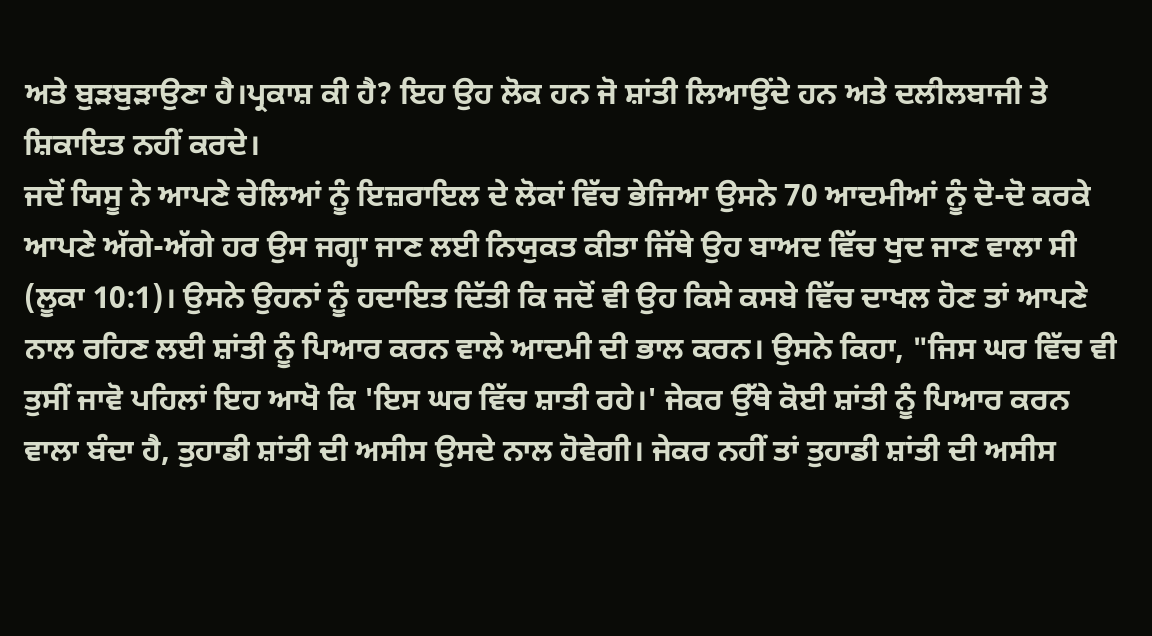ਅਤੇ ਬੁੜਬੁੜਾਉਣਾ ਹੈ।ਪ੍ਰਕਾਸ਼ ਕੀ ਹੈ? ਇਹ ਉਹ ਲੋਕ ਹਨ ਜੋ ਸ਼ਾਂਤੀ ਲਿਆਉਂਦੇ ਹਨ ਅਤੇ ਦਲੀਲਬਾਜੀ ਤੇ ਸ਼ਿਕਾਇਤ ਨਹੀਂ ਕਰਦੇ।
ਜਦੋਂ ਯਿਸੂ ਨੇ ਆਪਣੇ ਚੇਲਿਆਂ ਨੂੰ ਇਜ਼ਰਾਇਲ ਦੇ ਲੋਕਾਂ ਵਿੱਚ ਭੇਜਿਆ ਉਸਨੇ 70 ਆਦਮੀਆਂ ਨੂੰ ਦੋ-ਦੋ ਕਰਕੇ ਆਪਣੇ ਅੱਗੇ-ਅੱਗੇ ਹਰ ਉਸ ਜਗ੍ਹਾ ਜਾਣ ਲਈ ਨਿਯੁਕਤ ਕੀਤਾ ਜਿੱਥੇ ਉਹ ਬਾਅਦ ਵਿੱਚ ਖੁਦ ਜਾਣ ਵਾਲਾ ਸੀ (ਲੂਕਾ 10:1)। ਉਸਨੇ ਉਹਨਾਂ ਨੂੰ ਹਦਾਇਤ ਦਿੱਤੀ ਕਿ ਜਦੋਂ ਵੀ ਉਹ ਕਿਸੇ ਕਸਬੇ ਵਿੱਚ ਦਾਖਲ ਹੋਣ ਤਾਂ ਆਪਣੇ ਨਾਲ ਰਹਿਣ ਲਈ ਸ਼ਾਂਤੀ ਨੂੰ ਪਿਆਰ ਕਰਨ ਵਾਲੇ ਆਦਮੀ ਦੀ ਭਾਲ ਕਰਨ। ਉਸਨੇ ਕਿਹਾ, "ਜਿਸ ਘਰ ਵਿੱਚ ਵੀ ਤੁਸੀਂ ਜਾਵੋ ਪਹਿਲਾਂ ਇਹ ਆਖੋ ਕਿ 'ਇਸ ਘਰ ਵਿੱਚ ਸ਼ਾਤੀ ਰਹੇ।' ਜੇਕਰ ਉੱਥੇ ਕੋਈ ਸ਼ਾਂਤੀ ਨੂੰ ਪਿਆਰ ਕਰਨ ਵਾਲਾ ਬੰਦਾ ਹੈ, ਤੁਹਾਡੀ ਸ਼ਾਂਤੀ ਦੀ ਅਸੀਸ ਉਸਦੇ ਨਾਲ ਹੋਵੇਗੀ। ਜੇਕਰ ਨਹੀਂ ਤਾਂ ਤੁਹਾਡੀ ਸ਼ਾਂਤੀ ਦੀ ਅਸੀਸ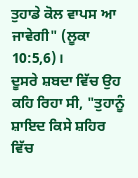ਤੁਹਾਡੇ ਕੋਲ ਵਾਪਸ ਆ ਜਾਵੇਗੀ" (ਲੂਕਾ 10:5,6)।
ਦੂਸਰੇ ਸ਼ਬਦਾ ਵਿੱਚ ਉਹ ਕਹਿ ਰਿਹਾ ਸੀ, "ਤੁਹਾਨੂੰ ਸ਼ਾਇਦ ਕਿਸੇ ਸ਼ਹਿਰ ਵਿੱਚ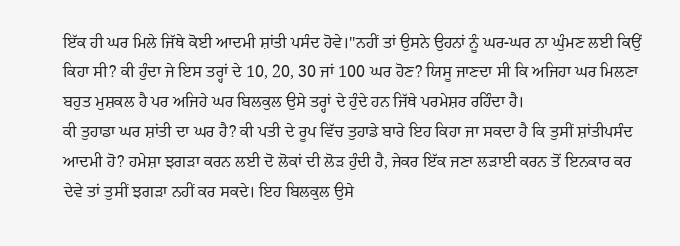ਇੱਕ ਹੀ ਘਰ ਮਿਲੇ ਜਿੱਥੇ ਕੋਈ ਆਦਮੀ ਸ਼ਾਂਤੀ ਪਸੰਦ ਹੋਵੇ।"ਨਹੀਂ ਤਾਂ ਉਸਨੇ ਉਹਨਾਂ ਨੂੰ ਘਰ-ਘਰ ਨਾ ਘੁੰਮਣ ਲਈ ਕਿਉਂ ਕਿਹਾ ਸੀ? ਕੀ ਹੁੰਦਾ ਜੇ ਇਸ ਤਰ੍ਹਾਂ ਦੇ 10, 20, 30 ਜਾਂ 100 ਘਰ ਹੋਣ? ਯਿਸੂ ਜਾਣਦਾ ਸੀ ਕਿ ਅਜਿਹਾ ਘਰ ਮਿਲਣਾ ਬਹੁਤ ਮੁਸ਼ਕਲ ਹੈ ਪਰ ਅਜਿਹੇ ਘਰ ਬਿਲਕੁਲ ਉਸੇ ਤਰ੍ਹਾਂ ਦੇ ਹੁੰਦੇ ਹਨ ਜਿੱਥੇ ਪਰਮੇਸ਼ਰ ਰਹਿੰਦਾ ਹੈ।
ਕੀ ਤੁਹਾਡਾ ਘਰ ਸ਼ਾਂਤੀ ਦਾ ਘਰ ਹੈ? ਕੀ ਪਤੀ ਦੇ ਰੂਪ ਵਿੱਚ ਤੁਹਾਡੇ ਬਾਰੇ ਇਹ ਕਿਹਾ ਜਾ ਸਕਦਾ ਹੈ ਕਿ ਤੁਸੀਂ ਸ਼ਾਂਤੀਪਸੰਦ ਆਦਮੀ ਹੋ? ਹਮੇਸ਼ਾ ਝਗੜਾ ਕਰਨ ਲਈ ਦੋ ਲੋਕਾਂ ਦੀ ਲੋੜ ਹੁੰਦੀ ਹੈ, ਜੇਕਰ ਇੱਕ ਜਣਾ ਲੜਾਈ ਕਰਨ ਤੋਂ ਇਨਕਾਰ ਕਰ ਦੇਵੇ ਤਾਂ ਤੁਸੀਂ ਝਗੜਾ ਨਹੀਂ ਕਰ ਸਕਦੇ। ਇਹ ਬਿਲਕੁਲ ਉਸੇ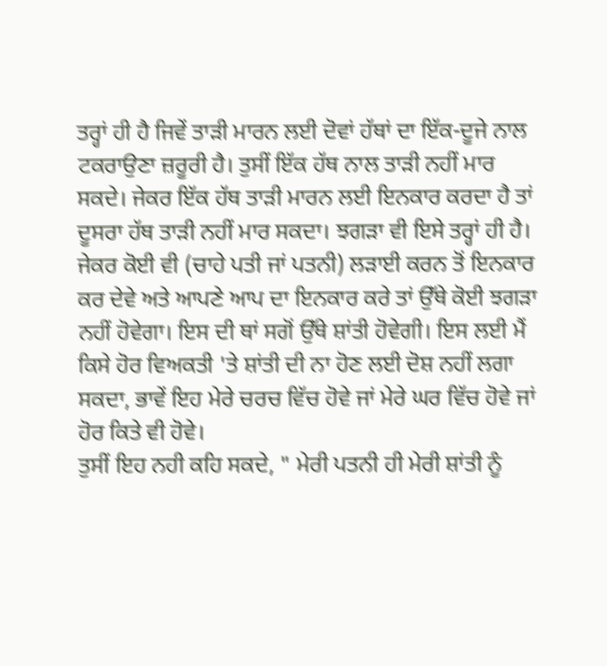ਤਰ੍ਹਾਂ ਹੀ ਹੈ ਜਿਵੇਂ ਤਾੜੀ ਮਾਰਨ ਲਈ ਦੋਵਾਂ ਹੱਥਾਂ ਦਾ ਇੱਕ-ਦੂਜੇ ਨਾਲ ਟਕਰਾਉਣਾ ਜ਼ਰੂਰੀ ਹੈ। ਤੁਸੀਂ ਇੱਕ ਹੱਥ ਨਾਲ ਤਾੜੀ ਨਹੀਂ ਮਾਰ ਸਕਦੇ। ਜੇਕਰ ਇੱਕ ਹੱਥ ਤਾੜੀ ਮਾਰਨ ਲਈ ਇਨਕਾਰ ਕਰਦਾ ਹੈ ਤਾਂ ਦੂਸਰਾ ਹੱਥ ਤਾੜੀ ਨਹੀਂ ਮਾਰ ਸਕਦਾ। ਝਗੜਾ ਵੀ ਇਸੇ ਤਰ੍ਹਾਂ ਹੀ ਹੈ। ਜੇਕਰ ਕੋਈ ਵੀ (ਚਾਹੇ ਪਤੀ ਜਾਂ ਪਤਨੀ) ਲੜਾਈ ਕਰਨ ਤੋਂ ਇਨਕਾਰ ਕਰ ਦੇਵੇ ਅਤੇ ਆਪਣੇ ਆਪ ਦਾ ਇਨਕਾਰ ਕਰੇ ਤਾਂ ਉੱਥੇ ਕੋਈ ਝਗੜਾ ਨਹੀਂ ਹੋਵੇਗਾ। ਇਸ ਦੀ ਥਾਂ ਸਗੋਂ ਉੱਥੇ ਸ਼ਾਂਤੀ ਹੋਵੇਗੀ। ਇਸ ਲਈ ਮੈਂ ਕਿਸੇ ਹੋਰ ਵਿਅਕਤੀ 'ਤੇ ਸ਼ਾਂਤੀ ਦੀ ਨਾ ਹੋਣ ਲਈ ਦੋਸ਼ ਨਹੀਂ ਲਗਾ ਸਕਦਾ, ਭਾਵੇਂ ਇਹ ਮੇਰੇ ਚਰਚ ਵਿੱਚ ਹੋਵੇ ਜਾਂ ਮੇਰੇ ਘਰ ਵਿੱਚ ਹੋਵੇ ਜਾਂ ਹੋਰ ਕਿਤੇ ਵੀ ਹੋਵੇ।
ਤੁਸੀਂ ਇਹ ਨਹੀ ਕਹਿ ਸਕਦੇ, " ਮੇਰੀ ਪਤਨੀ ਹੀ ਮੇਰੀ ਸ਼ਾਂਤੀ ਨੂੰ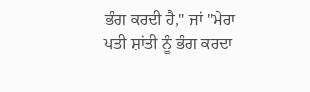ਭੰਗ ਕਰਦੀ ਹੈ," ਜਾਂ "ਮੇਰਾ ਪਤੀ ਸ਼ਾਂਤੀ ਨੂੰ ਭੰਗ ਕਰਦਾ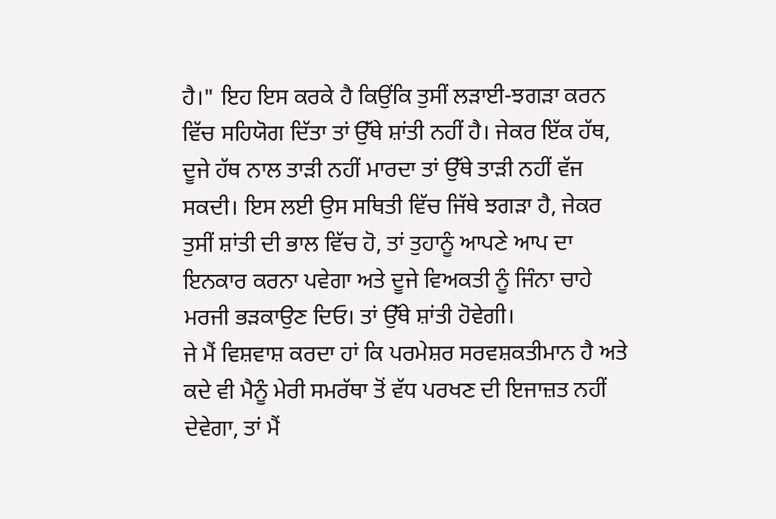ਹੈ।" ਇਹ ਇਸ ਕਰਕੇ ਹੈ ਕਿਉਂਕਿ ਤੁਸੀਂ ਲੜਾਈ-ਝਗੜਾ ਕਰਨ ਵਿੱਚ ਸਹਿਯੋਗ ਦਿੱਤਾ ਤਾਂ ਉੱਥੇ ਸ਼ਾਂਤੀ ਨਹੀਂ ਹੈ। ਜੇਕਰ ਇੱਕ ਹੱਥ, ਦੂਜੇ ਹੱਥ ਨਾਲ ਤਾੜੀ ਨਹੀਂ ਮਾਰਦਾ ਤਾਂ ਉੱਥੇ ਤਾੜੀ ਨਹੀਂ ਵੱਜ ਸਕਦੀ। ਇਸ ਲਈ ਉਸ ਸਥਿਤੀ ਵਿੱਚ ਜਿੱਥੇ ਝਗੜਾ ਹੈ, ਜੇਕਰ ਤੁਸੀਂ ਸ਼ਾਂਤੀ ਦੀ ਭਾਲ ਵਿੱਚ ਹੋ, ਤਾਂ ਤੁਹਾਨੂੰ ਆਪਣੇ ਆਪ ਦਾ ਇਨਕਾਰ ਕਰਨਾ ਪਵੇਗਾ ਅਤੇ ਦੂਜੇ ਵਿਅਕਤੀ ਨੂੰ ਜਿੰਨਾ ਚਾਹੇ ਮਰਜੀ ਭੜਕਾਉਣ ਦਿਓ। ਤਾਂ ਉੱਥੇ ਸ਼ਾਂਤੀ ਹੋਵੇਗੀ।
ਜੇ ਮੈਂ ਵਿਸ਼ਵਾਸ਼ ਕਰਦਾ ਹਾਂ ਕਿ ਪਰਮੇਸ਼ਰ ਸਰਵਸ਼ਕਤੀਮਾਨ ਹੈ ਅਤੇ ਕਦੇ ਵੀ ਮੈਨੂੰ ਮੇਰੀ ਸਮਰੱਥਾ ਤੋਂ ਵੱਧ ਪਰਖਣ ਦੀ ਇਜਾਜ਼ਤ ਨਹੀਂ ਦੇਵੇਗਾ, ਤਾਂ ਮੈਂ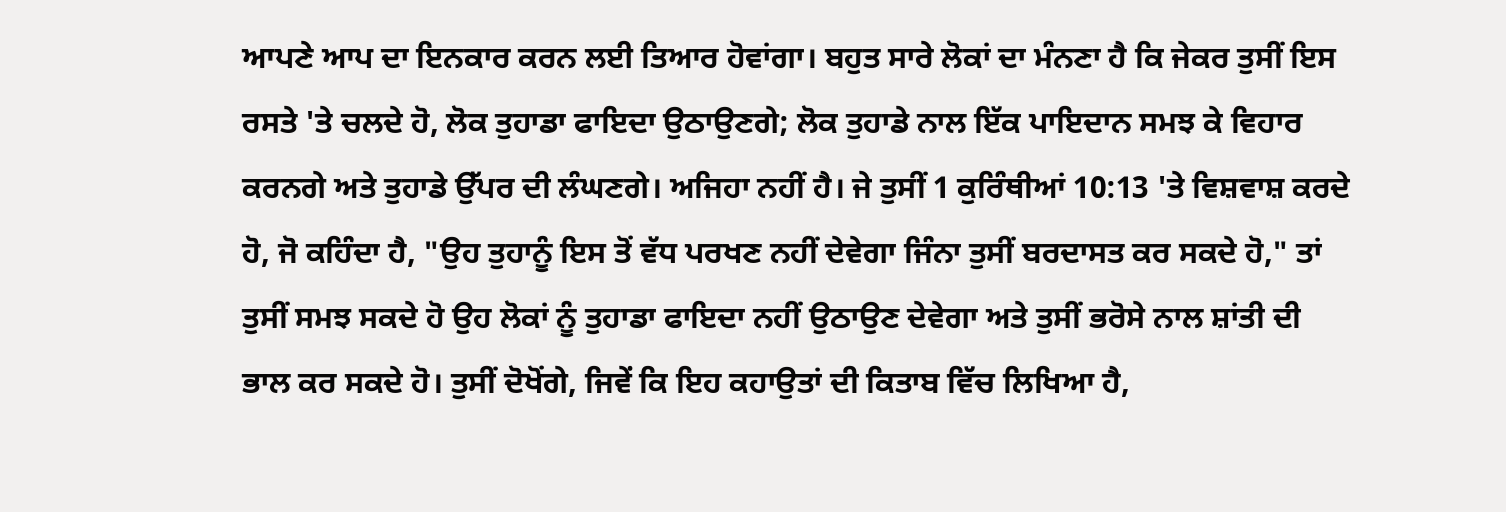ਆਪਣੇ ਆਪ ਦਾ ਇਨਕਾਰ ਕਰਨ ਲਈ ਤਿਆਰ ਹੋਵਾਂਗਾ। ਬਹੁਤ ਸਾਰੇ ਲੋਕਾਂ ਦਾ ਮੰਨਣਾ ਹੈ ਕਿ ਜੇਕਰ ਤੁਸੀਂ ਇਸ ਰਸਤੇ 'ਤੇ ਚਲਦੇ ਹੋ, ਲੋਕ ਤੁਹਾਡਾ ਫਾਇਦਾ ਉਠਾਉਣਗੇ; ਲੋਕ ਤੁਹਾਡੇ ਨਾਲ ਇੱਕ ਪਾਇਦਾਨ ਸਮਝ ਕੇ ਵਿਹਾਰ ਕਰਨਗੇ ਅਤੇ ਤੁਹਾਡੇ ਉੱਪਰ ਦੀ ਲੰਘਣਗੇ। ਅਜਿਹਾ ਨਹੀਂ ਹੈ। ਜੇ ਤੁਸੀਂ 1 ਕੁਰਿੰਥੀਆਂ 10:13 'ਤੇ ਵਿਸ਼ਵਾਸ਼ ਕਰਦੇ ਹੋ, ਜੋ ਕਹਿੰਦਾ ਹੈ, "ਉਹ ਤੁਹਾਨੂੰ ਇਸ ਤੋਂ ਵੱਧ ਪਰਖਣ ਨਹੀਂ ਦੇਵੇਗਾ ਜਿੰਨਾ ਤੁਸੀਂ ਬਰਦਾਸਤ ਕਰ ਸਕਦੇ ਹੋ," ਤਾਂ ਤੁਸੀਂ ਸਮਝ ਸਕਦੇ ਹੋ ਉਹ ਲੋਕਾਂ ਨੂੰ ਤੁਹਾਡਾ ਫਾਇਦਾ ਨਹੀਂ ਉਠਾਉਣ ਦੇਵੇਗਾ ਅਤੇ ਤੁਸੀਂ ਭਰੋਸੇ ਨਾਲ ਸ਼ਾਂਤੀ ਦੀ ਭਾਲ ਕਰ ਸਕਦੇ ਹੋ। ਤੁਸੀਂ ਦੋਖੋਂਗੇ, ਜਿਵੇਂ ਕਿ ਇਹ ਕਹਾਉਤਾਂ ਦੀ ਕਿਤਾਬ ਵਿੱਚ ਲਿਖਿਆ ਹੈ,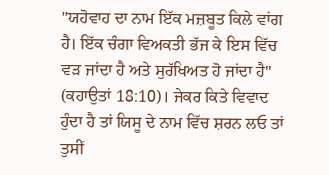"ਯਹੋਵਾਹ ਦਾ ਨਾਮ ਇੱਕ ਮਜ਼ਬੂਤ ਕਿਲੇ ਵਾਂਗ ਹੈ। ਇੱਕ ਚੰਗਾ ਵਿਅਕਤੀ ਭੱਜ ਕੇ ਇਸ ਵਿੱਚ ਵੜ ਜਾਂਦਾ ਹੈ ਅਤੇ ਸੁਰੱਖਿਅਤ ਹੋ ਜਾਂਦਾ ਹੈ" (ਕਹਾਉਤਾਂ 18:10)। ਜੇਕਰ ਕਿਤੇ ਵਿਵਾਦ ਹੁੰਦਾ ਹੈ ਤਾਂ ਯਿਸੂ ਦੇ ਨਾਮ ਵਿੱਚ ਸ਼ਰਨ ਲਓ ਤਾਂ ਤੁਸੀਂ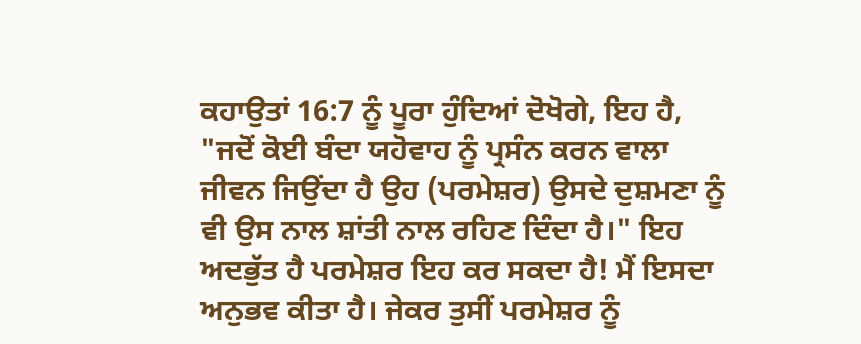ਕਹਾਉਤਾਂ 16:7 ਨੂੰ ਪੂਰਾ ਹੁੰਦਿਆਂ ਦੋਖੋਗੇ, ਇਹ ਹੈ, "ਜਦੋਂ ਕੋਈ ਬੰਦਾ ਯਹੋਵਾਹ ਨੂੰ ਪ੍ਰਸੰਨ ਕਰਨ ਵਾਲਾ ਜੀਵਨ ਜਿਉਂਦਾ ਹੈ ਉਹ (ਪਰਮੇਸ਼ਰ) ਉਸਦੇ ਦੁਸ਼ਮਣਾ ਨੂੰ ਵੀ ਉਸ ਨਾਲ ਸ਼ਾਂਤੀ ਨਾਲ ਰਹਿਣ ਦਿੰਦਾ ਹੈ।" ਇਹ ਅਦਭੁੱਤ ਹੈ ਪਰਮੇਸ਼ਰ ਇਹ ਕਰ ਸਕਦਾ ਹੈ! ਮੈਂ ਇਸਦਾ ਅਨੁਭਵ ਕੀਤਾ ਹੈ। ਜੇਕਰ ਤੁਸੀਂ ਪਰਮੇਸ਼ਰ ਨੂੰ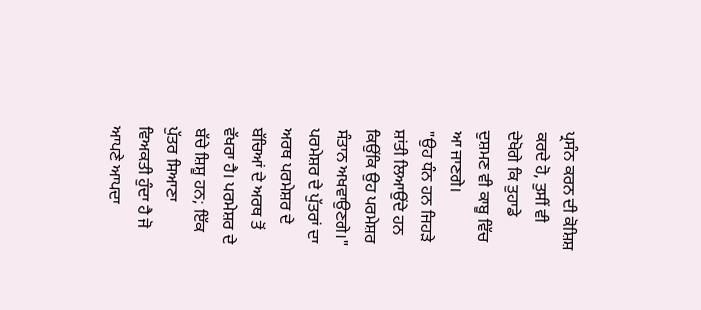ਪ੍ਰਸੰਨ ਕਰਨ ਦੀ ਕੋਸ਼ਿਸ਼ ਕਰਦੇ ਹੋ, ਤੁਸੀਂ ਵੀ ਦੇਖੋਗੇ ਕਿ ਤੁਹਾਡੇ ਦੁਸ਼ਮਣ ਵੀ ਕਾਬੂ ਵਿੱਚ ਆ ਜਾਣਗੇ।
"ਉਹ ਧੰਨ ਹਨ ਜਿਹੜੇ ਸ਼ਾਂਤੀ ਲਿਆਉਂਦੇ ਹਨ ਕਿਉਂਕਿ ਉਹ ਪਰਮੇਸ਼ਰ ਸੰਤਾਨ ਅਖਵਾਉਣਗੇ।" ਪਰਮੇਸ਼ਰ ਦੇ ਪੁੱਤਰਾਂ ਦਾ ਅਰਥ ਪਰਮੇਸ਼ਰ ਦੇ ਬੱਚਿਆਂ ਦੇ ਅਰਥ ਤੋਂ ਵੱਖਰਾ ਹੈ। ਪਰਮੇਸ਼ਰ ਦੇ ਬੱਚੇ ਸ਼ਿਸ਼ੂ ਹਨ; ਇੱਕ ਪੁੱਤਰ ਸਿਆਣਾ ਵਿਅਕਤੀ ਹੁੰਦਾ ਹੈ ਜੋ ਆਪਣੇ ਆਪਦਾ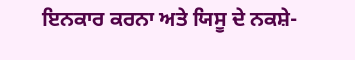ਇਨਕਾਰ ਕਰਨਾ ਅਤੇ ਯਿਸੂ ਦੇ ਨਕਸ਼ੇ-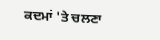ਕਦਮਾਂ 'ਤੇ ਚਲਣਾ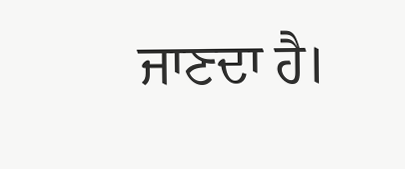ਜਾਣਦਾ ਹੈ।